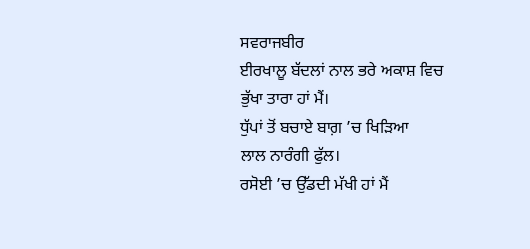ਸਵਰਾਜਬੀਰ
ਈਰਖਾਲੂ ਬੱਦਲਾਂ ਨਾਲ ਭਰੇ ਅਕਾਸ਼ ਵਿਚ
ਭੁੱਖਾ ਤਾਰਾ ਹਾਂ ਮੈਂ।
ਧੁੱਪਾਂ ਤੋਂ ਬਚਾਏ ਬਾਗ਼ ’ਚ ਖਿੜਿਆ
ਲਾਲ ਨਾਰੰਗੀ ਫੁੱਲ।
ਰਸੋਈ ’ਚ ਉੱਡਦੀ ਮੱਖੀ ਹਾਂ ਮੈਂ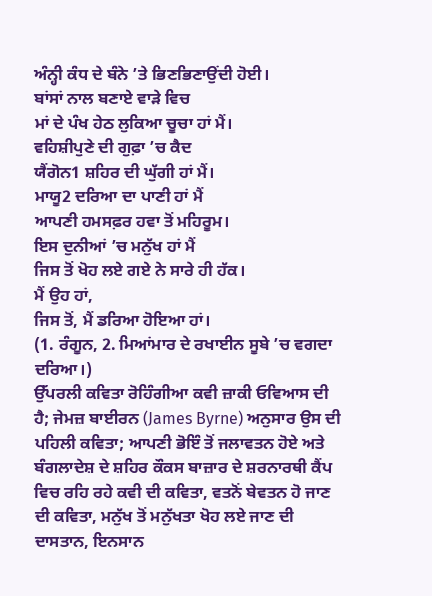ਅੰਨ੍ਹੀ ਕੰਧ ਦੇ ਬੰਨੇ ’ਤੇ ਭਿਣਭਿਣਾਉਂਦੀ ਹੋਈ।
ਬਾਂਸਾਂ ਨਾਲ ਬਣਾਏ ਵਾੜੇ ਵਿਚ
ਮਾਂ ਦੇ ਪੰਖ ਹੇਠ ਲੁਕਿਆ ਚੂਚਾ ਹਾਂ ਮੈਂ।
ਵਹਿਸ਼ੀਪੁਣੇ ਦੀ ਗੁਫ਼ਾ ’ਚ ਕੈਦ
ਯੈਂਗੋਨ1 ਸ਼ਹਿਰ ਦੀ ਘੁੱਗੀ ਹਾਂ ਮੈਂ।
ਮਾਯੂ2 ਦਰਿਆ ਦਾ ਪਾਣੀ ਹਾਂ ਮੈਂ
ਆਪਣੀ ਹਮਸਫ਼ਰ ਹਵਾ ਤੋਂ ਮਹਿਰੂਮ।
ਇਸ ਦੁਨੀਆਂ ’ਚ ਮਨੁੱਖ ਹਾਂ ਮੈਂ
ਜਿਸ ਤੋਂ ਖੋਹ ਲਏ ਗਏ ਨੇ ਸਾਰੇ ਹੀ ਹੱਕ।
ਮੈਂ ਉਹ ਹਾਂ,
ਜਿਸ ਤੋਂ, ਮੈਂ ਡਰਿਆ ਹੋਇਆ ਹਾਂ।
(1. ਰੰਗੂਨ, 2. ਮਿਆਂਮਾਰ ਦੇ ਰਖਾਈਨ ਸੂਬੇ ’ਚ ਵਗਦਾ ਦਰਿਆ।)
ਉੱਪਰਲੀ ਕਵਿਤਾ ਰੋਹਿੰਗੀਆ ਕਵੀ ਜ਼ਾਕੀ ਓਵਿਆਸ ਦੀ ਹੈ; ਜੇਮਜ਼ ਬਾਈਰਨ (James Byrne) ਅਨੁਸਾਰ ਉਸ ਦੀ ਪਹਿਲੀ ਕਵਿਤਾ; ਆਪਣੀ ਭੋਇੰ ਤੋਂ ਜਲਾਵਤਨ ਹੋਏ ਅਤੇ ਬੰਗਲਾਦੇਸ਼ ਦੇ ਸ਼ਹਿਰ ਕੌਕਸ ਬਾਜ਼ਾਰ ਦੇ ਸ਼ਰਨਾਰਥੀ ਕੈਂਪ ਵਿਚ ਰਹਿ ਰਹੇ ਕਵੀ ਦੀ ਕਵਿਤਾ, ਵਤਨੋਂ ਬੇਵਤਨ ਹੋ ਜਾਣ ਦੀ ਕਵਿਤਾ, ਮਨੁੱਖ ਤੋਂ ਮਨੁੱਖਤਾ ਖੋਹ ਲਏ ਜਾਣ ਦੀ ਦਾਸਤਾਨ, ਇਨਸਾਨ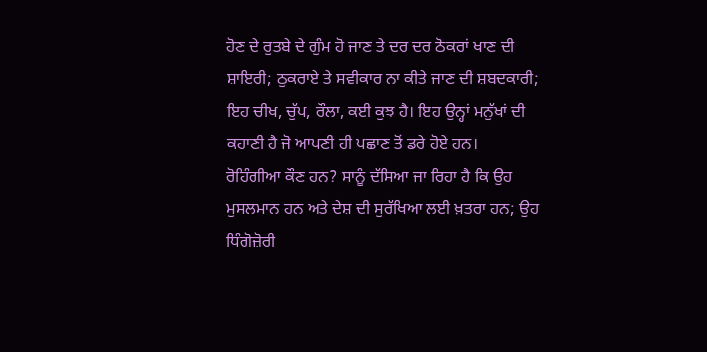ਹੋਣ ਦੇ ਰੁਤਬੇ ਦੇ ਗੁੰਮ ਹੋ ਜਾਣ ਤੇ ਦਰ ਦਰ ਠੋਕਰਾਂ ਖਾਣ ਦੀ ਸ਼ਾਇਰੀ; ਠੁਕਰਾਏ ਤੇ ਸਵੀਕਾਰ ਨਾ ਕੀਤੇ ਜਾਣ ਦੀ ਸ਼ਬਦਕਾਰੀ; ਇਹ ਚੀਖ, ਚੁੱਪ, ਰੌਲਾ, ਕਈ ਕੁਝ ਹੈ। ਇਹ ਉਨ੍ਹਾਂ ਮਨੁੱਖਾਂ ਦੀ ਕਹਾਣੀ ਹੈ ਜੋ ਆਪਣੀ ਹੀ ਪਛਾਣ ਤੋਂ ਡਰੇ ਹੋਏ ਹਨ।
ਰੋਹਿੰਗੀਆ ਕੌਣ ਹਨ? ਸਾਨੂੰ ਦੱਸਿਆ ਜਾ ਰਿਹਾ ਹੈ ਕਿ ਉਹ ਮੁਸਲਮਾਨ ਹਨ ਅਤੇ ਦੇਸ਼ ਦੀ ਸੁਰੱਖਿਆ ਲਈ ਖ਼ਤਰਾ ਹਨ; ਉਹ ਧਿੰਗੋਜ਼ੋਰੀ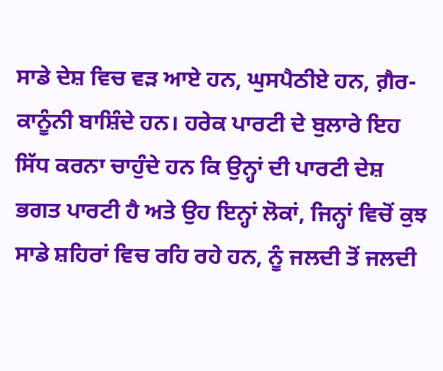ਸਾਡੇ ਦੇਸ਼ ਵਿਚ ਵੜ ਆਏ ਹਨ, ਘੁਸਪੈਠੀਏ ਹਨ, ਗ਼ੈਰ-ਕਾਨੂੰਨੀ ਬਾਸ਼ਿੰਦੇ ਹਨ। ਹਰੇਕ ਪਾਰਟੀ ਦੇ ਬੁਲਾਰੇ ਇਹ ਸਿੱਧ ਕਰਨਾ ਚਾਹੁੰਦੇ ਹਨ ਕਿ ਉਨ੍ਹਾਂ ਦੀ ਪਾਰਟੀ ਦੇਸ਼ ਭਗਤ ਪਾਰਟੀ ਹੈ ਅਤੇ ਉਹ ਇਨ੍ਹਾਂ ਲੋਕਾਂ, ਜਿਨ੍ਹਾਂ ਵਿਚੋਂ ਕੁਝ ਸਾਡੇ ਸ਼ਹਿਰਾਂ ਵਿਚ ਰਹਿ ਰਹੇ ਹਨ, ਨੂੰ ਜਲਦੀ ਤੋਂ ਜਲਦੀ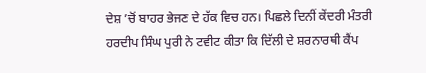ਦੇਸ਼ ’ਚੋਂ ਬਾਹਰ ਭੇਜਣ ਦੇ ਹੱਕ ਵਿਚ ਹਨ। ਪਿਛਲੇ ਦਿਨੀਂ ਕੇਂਦਰੀ ਮੰਤਰੀ ਹਰਦੀਪ ਸਿੰਘ ਪੁਰੀ ਨੇ ਟਵੀਟ ਕੀਤਾ ਕਿ ਦਿੱਲੀ ਦੇ ਸ਼ਰਨਾਰਥੀ ਕੈਂਪ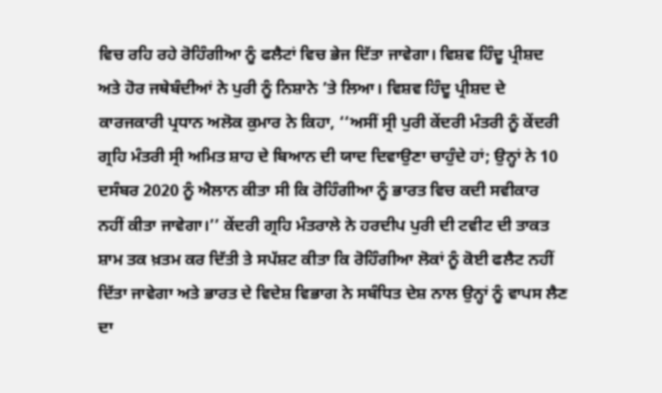ਵਿਚ ਰਹਿ ਰਹੇ ਰੋਹਿੰਗੀਆ ਨੂੰ ਫਲੈਟਾਂ ਵਿਚ ਭੇਜ ਦਿੱਤਾ ਜਾਵੇਗਾ। ਵਿਸ਼ਵ ਹਿੰਦੂ ਪ੍ਰੀਸ਼ਦ ਅਤੇ ਹੋਰ ਜਥੇਬੰਦੀਆਂ ਨੇ ਪੁਰੀ ਨੂੰ ਨਿਸ਼ਾਨੇ ’ਤੇ ਲਿਆ। ਵਿਸ਼ਵ ਹਿੰਦੂ ਪ੍ਰੀਸ਼ਦ ਦੇ ਕਾਰਜਕਾਰੀ ਪ੍ਰਧਾਨ ਅਲੋਕ ਕੁਮਾਰ ਨੇ ਕਿਹਾ, ‘‘ਅਸੀਂ ਸ੍ਰੀ ਪੁਰੀ ਕੇਂਦਰੀ ਮੰਤਰੀ ਨੂੰ ਕੇਂਦਰੀ ਗ੍ਰਹਿ ਮੰਤਰੀ ਸ੍ਰੀ ਅਮਿਤ ਸ਼ਾਹ ਦੇ ਬਿਆਨ ਦੀ ਯਾਦ ਦਿਵਾਉਣਾ ਚਾਹੁੰਦੇ ਹਾਂ; ਉਨ੍ਹਾਂ ਨੇ 10 ਦਸੰਬਰ 2020 ਨੂੰ ਐਲਾਨ ਕੀਤਾ ਸੀ ਕਿ ਰੋਹਿੰਗੀਆ ਨੂੰ ਭਾਰਤ ਵਿਚ ਕਦੀ ਸਵੀਕਾਰ ਨਹੀਂ ਕੀਤਾ ਜਾਵੇਗਾ।’’ ਕੇਂਦਰੀ ਗ੍ਰਹਿ ਮੰਤਰਾਲੇ ਨੇ ਹਰਦੀਪ ਪੁਰੀ ਦੀ ਟਵੀਟ ਦੀ ਤਾਕਤ ਸ਼ਾਮ ਤਕ ਖ਼ਤਮ ਕਰ ਦਿੱਤੀ ਤੇ ਸਪੱਸ਼ਟ ਕੀਤਾ ਕਿ ਰੋਹਿੰਗੀਆ ਲੋਕਾਂ ਨੂੰ ਕੋਈ ਫਲੈਟ ਨਹੀਂ ਦਿੱਤਾ ਜਾਵੇਗਾ ਅਤੇ ਭਾਰਤ ਦੇ ਵਿਦੇਸ਼ ਵਿਭਾਗ ਨੇ ਸਬੰਧਿਤ ਦੇਸ਼ ਨਾਲ ਉਨ੍ਹਾਂ ਨੂੰ ਵਾਪਸ ਲੈਣ ਦਾ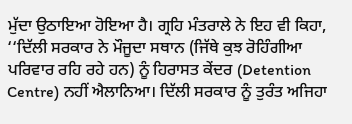ਮੁੱਦਾ ਉਠਾਇਆ ਹੋਇਆ ਹੈ। ਗ੍ਰਹਿ ਮੰਤਰਾਲੇ ਨੇ ਇਹ ਵੀ ਕਿਹਾ, ‘‘ਦਿੱਲੀ ਸਰਕਾਰ ਨੇ ਮੌਜੂਦਾ ਸਥਾਨ (ਜਿੱਥੇ ਕੁਝ ਰੋਹਿੰਗੀਆ ਪਰਿਵਾਰ ਰਹਿ ਰਹੇ ਹਨ) ਨੂੰ ਹਿਰਾਸਤ ਕੇਂਦਰ (Detention Centre) ਨਹੀਂ ਐਲਾਨਿਆ। ਦਿੱਲੀ ਸਰਕਾਰ ਨੂੰ ਤੁਰੰਤ ਅਜਿਹਾ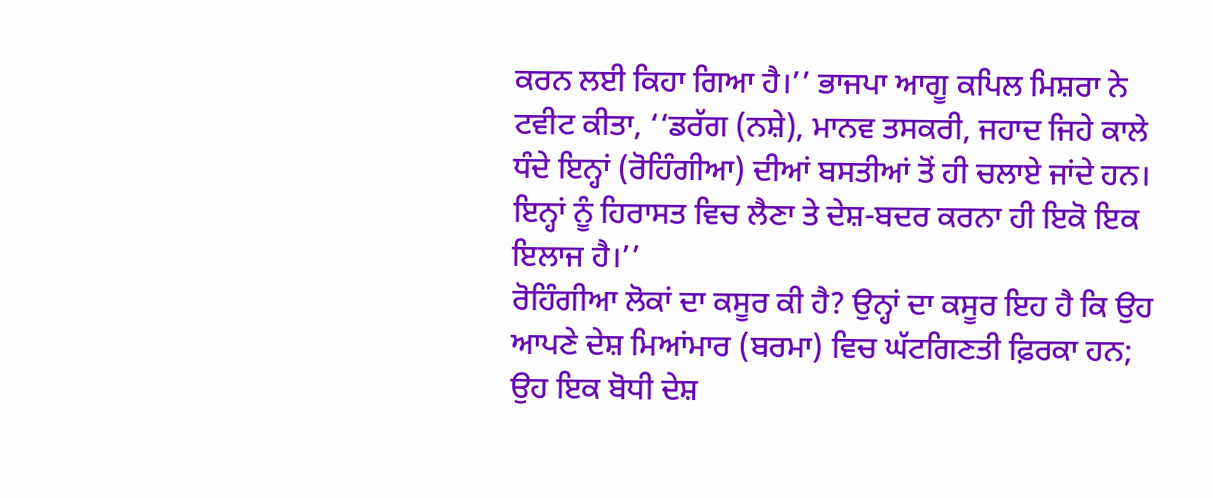ਕਰਨ ਲਈ ਕਿਹਾ ਗਿਆ ਹੈ।’’ ਭਾਜਪਾ ਆਗੂ ਕਪਿਲ ਮਿਸ਼ਰਾ ਨੇ ਟਵੀਟ ਕੀਤਾ, ‘‘ਡਰੱਗ (ਨਸ਼ੇ), ਮਾਨਵ ਤਸਕਰੀ, ਜਹਾਦ ਜਿਹੇ ਕਾਲੇ ਧੰਦੇ ਇਨ੍ਹਾਂ (ਰੋਹਿੰਗੀਆ) ਦੀਆਂ ਬਸਤੀਆਂ ਤੋਂ ਹੀ ਚਲਾਏ ਜਾਂਦੇ ਹਨ। ਇਨ੍ਹਾਂ ਨੂੰ ਹਿਰਾਸਤ ਵਿਚ ਲੈਣਾ ਤੇ ਦੇਸ਼-ਬਦਰ ਕਰਨਾ ਹੀ ਇਕੋ ਇਕ ਇਲਾਜ ਹੈ।’’
ਰੋਹਿੰਗੀਆ ਲੋਕਾਂ ਦਾ ਕਸੂਰ ਕੀ ਹੈ? ਉਨ੍ਹਾਂ ਦਾ ਕਸੂਰ ਇਹ ਹੈ ਕਿ ਉਹ ਆਪਣੇ ਦੇਸ਼ ਮਿਆਂਮਾਰ (ਬਰਮਾ) ਵਿਚ ਘੱਟਗਿਣਤੀ ਫ਼ਿਰਕਾ ਹਨ; ਉਹ ਇਕ ਬੋਧੀ ਦੇਸ਼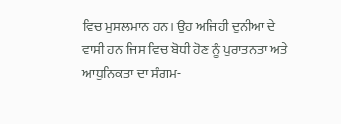ਵਿਚ ਮੁਸਲਮਾਨ ਹਨ। ਉਹ ਅਜਿਹੀ ਦੁਨੀਆ ਦੇ ਵਾਸੀ ਹਨ ਜਿਸ ਵਿਚ ਬੋਧੀ ਹੋਣ ਨੂੰ ਪੁਰਾਤਨਤਾ ਅਤੇ ਆਧੁਨਿਕਤਾ ਦਾ ਸੰਗਮ-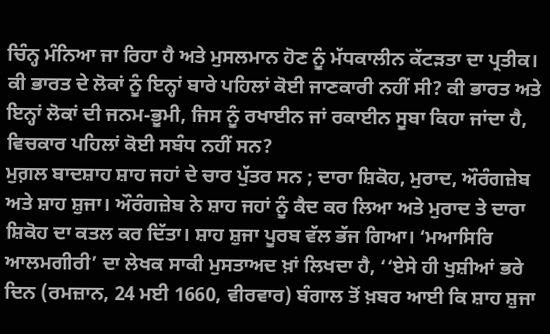ਚਿੰਨ੍ਹ ਮੰਨਿਆ ਜਾ ਰਿਹਾ ਹੈ ਅਤੇ ਮੁਸਲਮਾਨ ਹੋਣ ਨੂੰ ਮੱਧਕਾਲੀਨ ਕੱਟੜਤਾ ਦਾ ਪ੍ਰਤੀਕ।
ਕੀ ਭਾਰਤ ਦੇ ਲੋਕਾਂ ਨੂੰ ਇਨ੍ਹਾਂ ਬਾਰੇ ਪਹਿਲਾਂ ਕੋਈ ਜਾਣਕਾਰੀ ਨਹੀਂ ਸੀ? ਕੀ ਭਾਰਤ ਅਤੇ ਇਨ੍ਹਾਂ ਲੋਕਾਂ ਦੀ ਜਨਮ-ਭੂਮੀ, ਜਿਸ ਨੂੰ ਰਖਾਈਨ ਜਾਂ ਰਕਾਈਨ ਸੂਬਾ ਕਿਹਾ ਜਾਂਦਾ ਹੈ, ਵਿਚਕਾਰ ਪਹਿਲਾਂ ਕੋਈ ਸਬੰਧ ਨਹੀਂ ਸਨ?
ਮੁਗ਼ਲ ਬਾਦਸ਼ਾਹ ਸ਼ਾਹ ਜਹਾਂ ਦੇ ਚਾਰ ਪੁੱਤਰ ਸਨ ; ਦਾਰਾ ਸ਼ਿਕੋਹ, ਮੁਰਾਦ, ਔਰੰਗਜ਼ੇਬ ਅਤੇ ਸ਼ਾਹ ਸ਼ੁਜਾ। ਔਰੰਗਜ਼ੇਬ ਨੇ ਸ਼ਾਹ ਜਹਾਂ ਨੂੰ ਕੈਦ ਕਰ ਲਿਆ ਅਤੇ ਮੁਰਾਦ ਤੇ ਦਾਰਾ ਸ਼ਿਕੋਹ ਦਾ ਕਤਲ ਕਰ ਦਿੱਤਾ। ਸ਼ਾਹ ਸ਼ੁਜਾ ਪੂਰਬ ਵੱਲ ਭੱਜ ਗਿਆ। ‘ਮਆਸਿਰਿ ਆਲਮਗੀਰੀ’ ਦਾ ਲੇਖਕ ਸਾਕੀ ਮੁਸਤਾਅਦ ਖ਼ਾਂ ਲਿਖਦਾ ਹੈ, ‘‘ਏਸੇ ਹੀ ਖੁਸ਼ੀਆਂ ਭਰੇ ਦਿਨ (ਰਮਜ਼ਾਨ, 24 ਮਈ 1660, ਵੀਰਵਾਰ) ਬੰਗਾਲ ਤੋਂ ਖ਼ਬਰ ਆਈ ਕਿ ਸ਼ਾਹ ਸ਼ੁਜਾ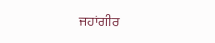ਜਹਾਂਗੀਰ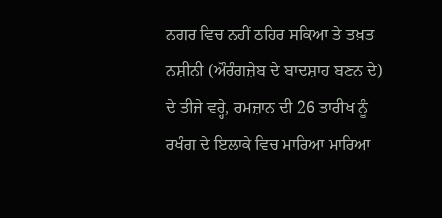ਨਗਰ ਵਿਚ ਨਹੀਂ ਠਹਿਰ ਸਕਿਆ ਤੇ ਤਖ਼ਤ ਨਸ਼ੀਨੀ (ਔਰੰਗਜ਼ੇਬ ਦੇ ਬਾਦਸ਼ਾਹ ਬਣਨ ਦੇ) ਦੇ ਤੀਜੇ ਵਰ੍ਹੇ, ਰਮਜ਼ਾਨ ਦੀ 26 ਤਾਰੀਖ ਨੂੰ ਰਖੰਗ ਦੇ ਇਲਾਕੇ ਵਿਚ ਮਾਰਿਆ ਮਾਰਿਆ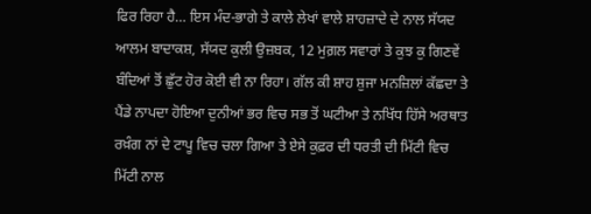ਫਿਰ ਰਿਹਾ ਹੈ… ਇਸ ਮੰਦ-ਭਾਗੇ ਤੇ ਕਾਲੇ ਲੇਖਾਂ ਵਾਲੇ ਸ਼ਾਹਜ਼ਾਦੇ ਦੇ ਨਾਲ ਸੱਯਦ ਆਲਮ ਬਾਦਾਕਸ਼, ਸੱਯਦ ਕੁਲੀ ਉਜ਼ਬਕ, 12 ਮੁਗ਼ਲ ਸਵਾਰਾਂ ਤੇ ਕੁਝ ਕੁ ਗਿਣਵੇਂ ਬੰਦਿਆਂ ਤੋਂ ਛੁੱਟ ਹੋਰ ਕੋਈ ਵੀ ਨਾ ਰਿਹਾ। ਗੱਲ ਕੀ ਸ਼ਾਹ ਸ਼ੁਜਾ ਮਨਜ਼ਿਲਾਂ ਕੱਛਦਾ ਤੇ ਪੈਂਡੇ ਨਾਪਦਾ ਹੋਇਆ ਦੁਨੀਆਂ ਭਰ ਵਿਚ ਸਭ ਤੋਂ ਘਟੀਆ ਤੇ ਨਖਿੱਧ ਹਿੱਸੇ ਅਰਥਾਤ ਰਖ਼ੰਗ ਨਾਂ ਦੇ ਟਾਪੂ ਵਿਚ ਚਲਾ ਗਿਆ ਤੇ ਏਸੇ ਕੁਫ਼ਰ ਦੀ ਧਰਤੀ ਦੀ ਮਿੱਟੀ ਵਿਚ ਮਿੱਟੀ ਨਾਲ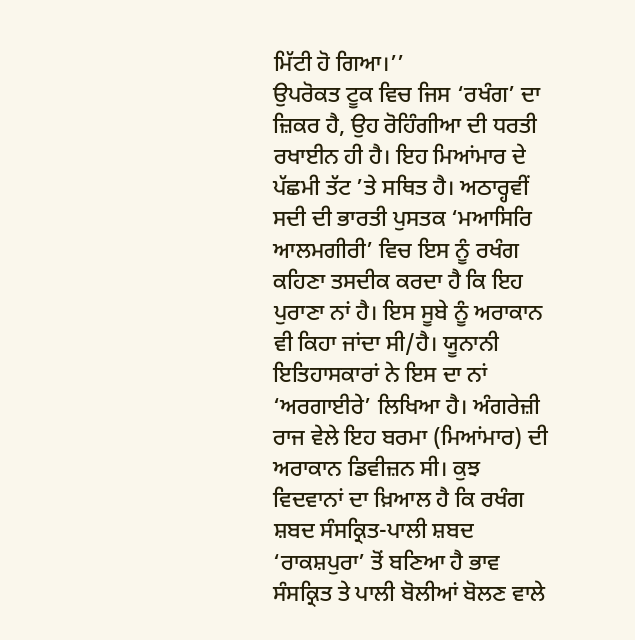ਮਿੱਟੀ ਹੋ ਗਿਆ।’’
ਉਪਰੋਕਤ ਟੂਕ ਵਿਚ ਜਿਸ ‘ਰਖੰਗ’ ਦਾ ਜ਼ਿਕਰ ਹੈ, ਉਹ ਰੋਹਿੰਗੀਆ ਦੀ ਧਰਤੀ ਰਖਾਈਨ ਹੀ ਹੈ। ਇਹ ਮਿਆਂਮਾਰ ਦੇ ਪੱਛਮੀ ਤੱਟ ’ਤੇ ਸਥਿਤ ਹੈ। ਅਠਾਰ੍ਹਵੀਂ ਸਦੀ ਦੀ ਭਾਰਤੀ ਪੁਸਤਕ ‘ਮਆਸਿਰਿ ਆਲਮਗੀਰੀ’ ਵਿਚ ਇਸ ਨੂੰ ਰਖੰਗ ਕਹਿਣਾ ਤਸਦੀਕ ਕਰਦਾ ਹੈ ਕਿ ਇਹ ਪੁਰਾਣਾ ਨਾਂ ਹੈ। ਇਸ ਸੂਬੇ ਨੂੰ ਅਰਾਕਾਨ ਵੀ ਕਿਹਾ ਜਾਂਦਾ ਸੀ/ਹੈ। ਯੂਨਾਨੀ ਇਤਿਹਾਸਕਾਰਾਂ ਨੇ ਇਸ ਦਾ ਨਾਂ ‘ਅਰਗਾਈਰੇ’ ਲਿਖਿਆ ਹੈ। ਅੰਗਰੇਜ਼ੀ ਰਾਜ ਵੇਲੇ ਇਹ ਬਰਮਾ (ਮਿਆਂਮਾਰ) ਦੀ ਅਰਾਕਾਨ ਡਿਵੀਜ਼ਨ ਸੀ। ਕੁਝ ਵਿਦਵਾਨਾਂ ਦਾ ਖ਼ਿਆਲ ਹੈ ਕਿ ਰਖੰਗ ਸ਼ਬਦ ਸੰਸਕ੍ਰਿਤ-ਪਾਲੀ ਸ਼ਬਦ ‘ਰਾਕਸ਼ਪੁਰਾ’ ਤੋਂ ਬਣਿਆ ਹੈ ਭਾਵ ਸੰਸਕ੍ਰਿਤ ਤੇ ਪਾਲੀ ਬੋਲੀਆਂ ਬੋਲਣ ਵਾਲੇ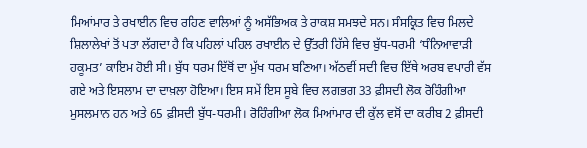ਮਿਆਂਮਾਰ ਤੇ ਰਖਾਈਨ ਵਿਚ ਰਹਿਣ ਵਾਲਿਆਂ ਨੂੰ ਅਸੱਭਿਅਕ ਤੇ ਰਾਕਸ਼ ਸਮਝਦੇ ਸਨ। ਸੰਸਕ੍ਰਿਤ ਵਿਚ ਮਿਲਦੇ ਸ਼ਿਲਾਲੇਖਾਂ ਤੋਂ ਪਤਾ ਲੱਗਦਾ ਹੈ ਕਿ ਪਹਿਲਾਂ ਪਹਿਲ ਰਖਾਈਨ ਦੇ ਉੱਤਰੀ ਹਿੱਸੇ ਵਿਚ ਬੁੱਧ-ਧਰਮੀ ‘ਧੰਨਿਆਵਾੜੀ ਹਕੂਮਤ’ ਕਾਇਮ ਹੋਈ ਸੀ। ਬੁੱਧ ਧਰਮ ਇੱਥੋਂ ਦਾ ਮੁੱਖ ਧਰਮ ਬਣਿਆ। ਅੱਠਵੀਂ ਸਦੀ ਵਿਚ ਇੱਥੇ ਅਰਬ ਵਪਾਰੀ ਵੱਸ ਗਏ ਅਤੇ ਇਸਲਾਮ ਦਾ ਦਾਖ਼ਲਾ ਹੋਇਆ। ਇਸ ਸਮੇਂ ਇਸ ਸੂਬੇ ਵਿਚ ਲਗਭਗ 33 ਫ਼ੀਸਦੀ ਲੋਕ ਰੋਹਿੰਗੀਆ ਮੁਸਲਮਾਨ ਹਨ ਅਤੇ 65 ਫ਼ੀਸਦੀ ਬੁੱਧ-ਧਰਮੀ। ਰੋਹਿੰਗੀਆ ਲੋਕ ਮਿਆਂਮਾਰ ਦੀ ਕੁੱਲ ਵਸੋਂ ਦਾ ਕਰੀਬ 2 ਫ਼ੀਸਦੀ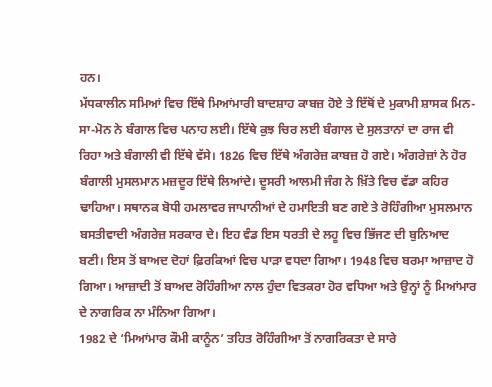ਹਨ।
ਮੱਧਕਾਲੀਨ ਸਮਿਆਂ ਵਿਚ ਇੱਥੇ ਮਿਆਂਮਾਰੀ ਬਾਦਸ਼ਾਹ ਕਾਬਜ਼ ਹੋਏ ਤੇ ਇੱਥੋਂ ਦੇ ਮੁਕਾਮੀ ਸ਼ਾਸਕ ਮਿਨ-ਸਾ-ਮੋਨ ਨੇ ਬੰਗਾਲ ਵਿਚ ਪਨਾਹ ਲਈ। ਇੱਥੇ ਕੁਝ ਚਿਰ ਲਈ ਬੰਗਾਲ ਦੇ ਸੁਲਤਾਨਾਂ ਦਾ ਰਾਜ ਵੀ ਰਿਹਾ ਅਤੇ ਬੰਗਾਲੀ ਵੀ ਇੱਥੇ ਵੱਸੇ। 1826 ਵਿਚ ਇੱਥੇ ਅੰਗਰੇਜ਼ ਕਾਬਜ਼ ਹੋ ਗਏ। ਅੰਗਰੇਜ਼ਾਂ ਨੇ ਹੋਰ ਬੰਗਾਲੀ ਮੁਸਲਮਾਨ ਮਜ਼ਦੂਰ ਇੱਥੇ ਲਿਆਂਦੇ। ਦੂਸਰੀ ਆਲਮੀ ਜੰਗ ਨੇ ਖ਼ਿੱਤੇ ਵਿਚ ਵੱਡਾ ਕਹਿਰ ਢਾਹਿਆ। ਸਥਾਨਕ ਬੋਧੀ ਹਮਲਾਵਰ ਜਾਪਾਨੀਆਂ ਦੇ ਹਮਾਇਤੀ ਬਣ ਗਏ ਤੇ ਰੋਹਿੰਗੀਆ ਮੁਸਲਮਾਨ ਬਸਤੀਵਾਦੀ ਅੰਗਰੇਜ਼ ਸਰਕਾਰ ਦੇ। ਇਹ ਵੰਡ ਇਸ ਧਰਤੀ ਦੇ ਲਹੂ ਵਿਚ ਭਿੱਜਣ ਦੀ ਬੁਨਿਆਦ ਬਣੀ। ਇਸ ਤੋਂ ਬਾਅਦ ਦੋਹਾਂ ਫ਼ਿਰਕਿਆਂ ਵਿਚ ਪਾੜਾ ਵਧਦਾ ਗਿਆ। 1948 ਵਿਚ ਬਰਮਾ ਆਜ਼ਾਦ ਹੋ ਗਿਆ। ਆਜ਼ਾਦੀ ਤੋਂ ਬਾਅਦ ਰੋਹਿੰਗੀਆ ਨਾਲ ਹੁੰਦਾ ਵਿਤਕਰਾ ਹੋਰ ਵਧਿਆ ਅਤੇ ਉਨ੍ਹਾਂ ਨੂੰ ਮਿਆਂਮਾਰ ਦੇ ਨਾਗਰਿਕ ਨਾ ਮੰਨਿਆ ਗਿਆ।
1982 ਦੇ ‘ਮਿਆਂਮਾਰ ਕੌਮੀ ਕਾਨੂੰਨ’ ਤਹਿਤ ਰੋਹਿੰਗੀਆ ਤੋਂ ਨਾਗਰਿਕਤਾ ਦੇ ਸਾਰੇ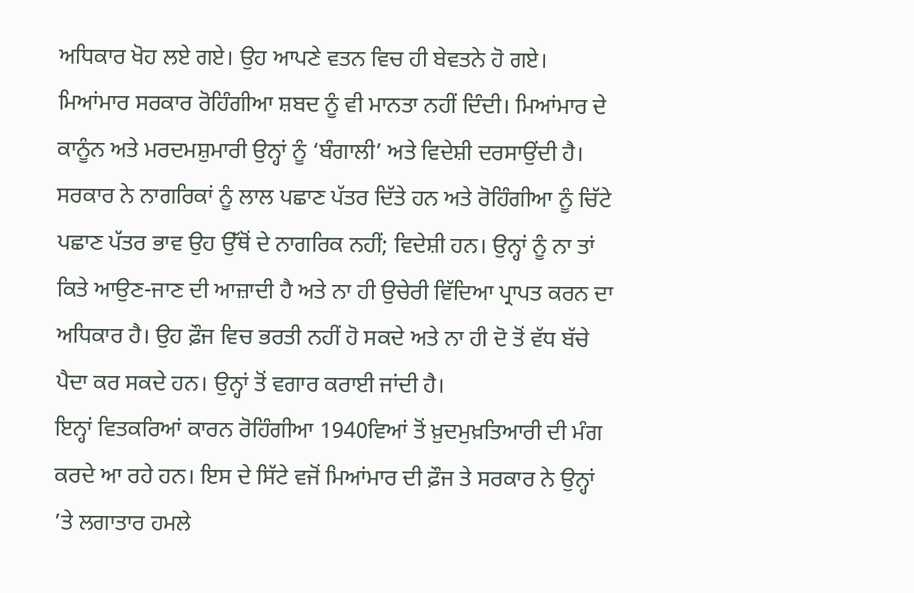ਅਧਿਕਾਰ ਖੋਹ ਲਏ ਗਏ। ਉਹ ਆਪਣੇ ਵਤਨ ਵਿਚ ਹੀ ਬੇਵਤਨੇ ਹੋ ਗਏ। ਮਿਆਂਮਾਰ ਸਰਕਾਰ ਰੋਹਿੰਗੀਆ ਸ਼ਬਦ ਨੂੰ ਵੀ ਮਾਨਤਾ ਨਹੀਂ ਦਿੰਦੀ। ਮਿਆਂਮਾਰ ਦੇ ਕਾਨੂੰਨ ਅਤੇ ਮਰਦਮਸ਼ੁਮਾਰੀ ਉਨ੍ਹਾਂ ਨੂੰ ‘ਬੰਗਾਲੀ’ ਅਤੇ ਵਿਦੇਸ਼ੀ ਦਰਸਾਉਂਦੀ ਹੈ। ਸਰਕਾਰ ਨੇ ਨਾਗਰਿਕਾਂ ਨੂੰ ਲਾਲ ਪਛਾਣ ਪੱਤਰ ਦਿੱਤੇ ਹਨ ਅਤੇ ਰੋਹਿੰਗੀਆ ਨੂੰ ਚਿੱਟੇ ਪਛਾਣ ਪੱਤਰ ਭਾਵ ਉਹ ਉੱਥੋਂ ਦੇ ਨਾਗਰਿਕ ਨਹੀਂ; ਵਿਦੇਸ਼ੀ ਹਨ। ਉਨ੍ਹਾਂ ਨੂੰ ਨਾ ਤਾਂ ਕਿਤੇ ਆਉਣ-ਜਾਣ ਦੀ ਆਜ਼ਾਦੀ ਹੈ ਅਤੇ ਨਾ ਹੀ ਉਚੇਰੀ ਵਿੱਦਿਆ ਪ੍ਰਾਪਤ ਕਰਨ ਦਾ ਅਧਿਕਾਰ ਹੈ। ਉਹ ਫ਼ੌਜ ਵਿਚ ਭਰਤੀ ਨਹੀਂ ਹੋ ਸਕਦੇ ਅਤੇ ਨਾ ਹੀ ਦੋ ਤੋਂ ਵੱਧ ਬੱਚੇ ਪੈਦਾ ਕਰ ਸਕਦੇ ਹਨ। ਉਨ੍ਹਾਂ ਤੋਂ ਵਗਾਰ ਕਰਾਈ ਜਾਂਦੀ ਹੈ।
ਇਨ੍ਹਾਂ ਵਿਤਕਰਿਆਂ ਕਾਰਨ ਰੋਹਿੰਗੀਆ 1940ਵਿਆਂ ਤੋਂ ਖ਼ੁਦਮੁਖ਼ਤਿਆਰੀ ਦੀ ਮੰਗ ਕਰਦੇ ਆ ਰਹੇ ਹਨ। ਇਸ ਦੇ ਸਿੱਟੇ ਵਜੋਂ ਮਿਆਂਮਾਰ ਦੀ ਫ਼ੌਜ ਤੇ ਸਰਕਾਰ ਨੇ ਉਨ੍ਹਾਂ ’ਤੇ ਲਗਾਤਾਰ ਹਮਲੇ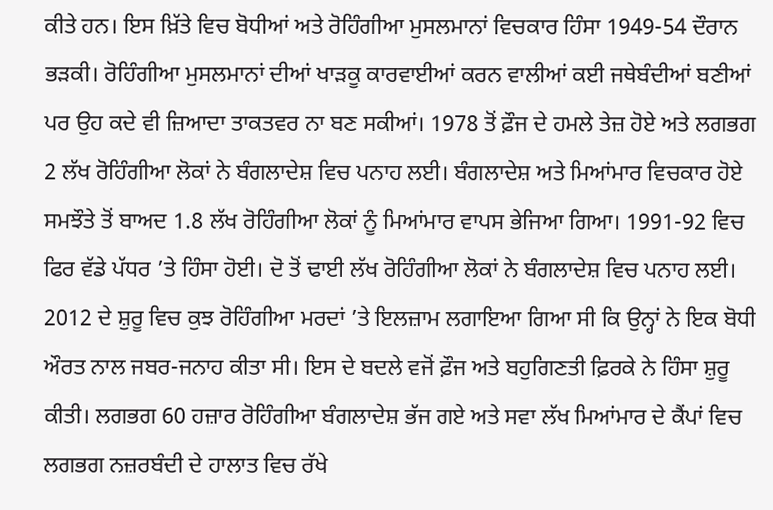ਕੀਤੇ ਹਨ। ਇਸ ਖ਼ਿੱਤੇ ਵਿਚ ਬੋਧੀਆਂ ਅਤੇ ਰੋਹਿੰਗੀਆ ਮੁਸਲਮਾਨਾਂ ਵਿਚਕਾਰ ਹਿੰਸਾ 1949-54 ਦੌਰਾਨ ਭੜਕੀ। ਰੋਹਿੰਗੀਆ ਮੁਸਲਮਾਨਾਂ ਦੀਆਂ ਖਾੜਕੂ ਕਾਰਵਾਈਆਂ ਕਰਨ ਵਾਲੀਆਂ ਕਈ ਜਥੇਬੰਦੀਆਂ ਬਣੀਆਂ ਪਰ ਉਹ ਕਦੇ ਵੀ ਜ਼ਿਆਦਾ ਤਾਕਤਵਰ ਨਾ ਬਣ ਸਕੀਆਂ। 1978 ਤੋਂ ਫ਼ੌਜ ਦੇ ਹਮਲੇ ਤੇਜ਼ ਹੋਏ ਅਤੇ ਲਗਭਗ 2 ਲੱਖ ਰੋਹਿੰਗੀਆ ਲੋਕਾਂ ਨੇ ਬੰਗਲਾਦੇਸ਼ ਵਿਚ ਪਨਾਹ ਲਈ। ਬੰਗਲਾਦੇਸ਼ ਅਤੇ ਮਿਆਂਮਾਰ ਵਿਚਕਾਰ ਹੋਏ ਸਮਝੌਤੇ ਤੋਂ ਬਾਅਦ 1.8 ਲੱਖ ਰੋਹਿੰਗੀਆ ਲੋਕਾਂ ਨੂੰ ਮਿਆਂਮਾਰ ਵਾਪਸ ਭੇਜਿਆ ਗਿਆ। 1991-92 ਵਿਚ ਫਿਰ ਵੱਡੇ ਪੱਧਰ ’ਤੇ ਹਿੰਸਾ ਹੋਈ। ਦੋ ਤੋਂ ਢਾਈ ਲੱਖ ਰੋਹਿੰਗੀਆ ਲੋਕਾਂ ਨੇ ਬੰਗਲਾਦੇਸ਼ ਵਿਚ ਪਨਾਹ ਲਈ। 2012 ਦੇ ਸ਼ੁਰੂ ਵਿਚ ਕੁਝ ਰੋਹਿੰਗੀਆ ਮਰਦਾਂ ’ਤੇ ਇਲਜ਼ਾਮ ਲਗਾਇਆ ਗਿਆ ਸੀ ਕਿ ਉਨ੍ਹਾਂ ਨੇ ਇਕ ਬੋਧੀ ਔਰਤ ਨਾਲ ਜਬਰ-ਜਨਾਹ ਕੀਤਾ ਸੀ। ਇਸ ਦੇ ਬਦਲੇ ਵਜੋਂ ਫ਼ੌਜ ਅਤੇ ਬਹੁਗਿਣਤੀ ਫ਼ਿਰਕੇ ਨੇ ਹਿੰਸਾ ਸ਼ੁਰੂ ਕੀਤੀ। ਲਗਭਗ 60 ਹਜ਼ਾਰ ਰੋਹਿੰਗੀਆ ਬੰਗਲਾਦੇਸ਼ ਭੱਜ ਗਏ ਅਤੇ ਸਵਾ ਲੱਖ ਮਿਆਂਮਾਰ ਦੇ ਕੈਂਪਾਂ ਵਿਚ ਲਗਭਗ ਨਜ਼ਰਬੰਦੀ ਦੇ ਹਾਲਾਤ ਵਿਚ ਰੱਖੇ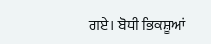ਗਏ। ਬੋਧੀ ਭਿਕਸ਼ੂਆਂ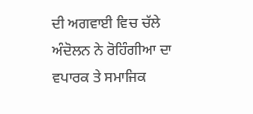ਦੀ ਅਗਵਾਈ ਵਿਚ ਚੱਲੇ ਅੰਦੋਲਨ ਨੇ ਰੋਹਿੰਗੀਆ ਦਾ ਵਪਾਰਕ ਤੇ ਸਮਾਜਿਕ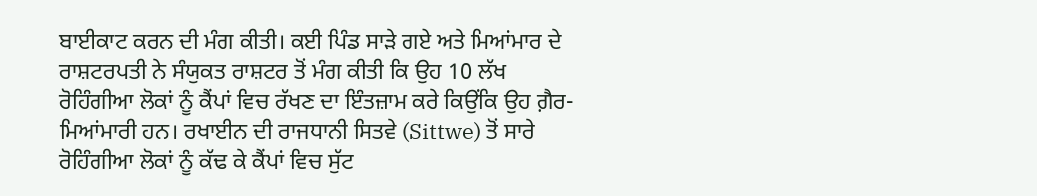ਬਾਈਕਾਟ ਕਰਨ ਦੀ ਮੰਗ ਕੀਤੀ। ਕਈ ਪਿੰਡ ਸਾੜੇ ਗਏ ਅਤੇ ਮਿਆਂਮਾਰ ਦੇ ਰਾਸ਼ਟਰਪਤੀ ਨੇ ਸੰਯੁਕਤ ਰਾਸ਼ਟਰ ਤੋਂ ਮੰਗ ਕੀਤੀ ਕਿ ਉਹ 10 ਲੱਖ ਰੋਹਿੰਗੀਆ ਲੋਕਾਂ ਨੂੰ ਕੈਂਪਾਂ ਵਿਚ ਰੱਖਣ ਦਾ ਇੰਤਜ਼ਾਮ ਕਰੇ ਕਿਉਂਕਿ ਉਹ ਗ਼ੈਰ-ਮਿਆਂਮਾਰੀ ਹਨ। ਰਖਾਈਨ ਦੀ ਰਾਜਧਾਨੀ ਸਿਤਵੇ (Sittwe) ਤੋਂ ਸਾਰੇ ਰੋਹਿੰਗੀਆ ਲੋਕਾਂ ਨੂੰ ਕੱਢ ਕੇ ਕੈਂਪਾਂ ਵਿਚ ਸੁੱਟ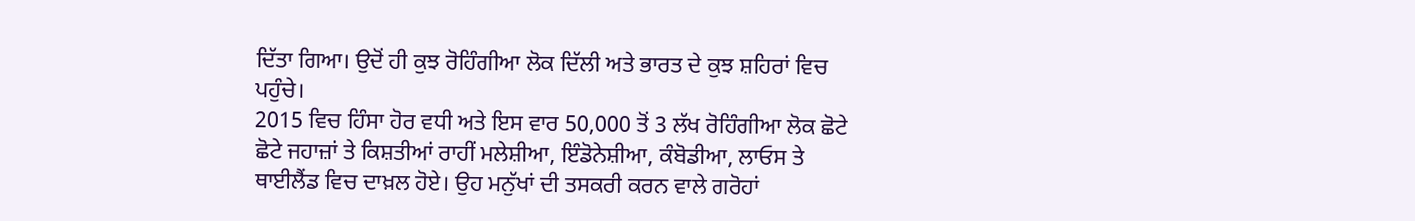ਦਿੱਤਾ ਗਿਆ। ਉਦੋਂ ਹੀ ਕੁਝ ਰੋਹਿੰਗੀਆ ਲੋਕ ਦਿੱਲੀ ਅਤੇ ਭਾਰਤ ਦੇ ਕੁਝ ਸ਼ਹਿਰਾਂ ਵਿਚ ਪਹੁੰਚੇ।
2015 ਵਿਚ ਹਿੰਸਾ ਹੋਰ ਵਧੀ ਅਤੇ ਇਸ ਵਾਰ 50,000 ਤੋਂ 3 ਲੱਖ ਰੋਹਿੰਗੀਆ ਲੋਕ ਛੋਟੇ ਛੋਟੇ ਜਹਾਜ਼ਾਂ ਤੇ ਕਿਸ਼ਤੀਆਂ ਰਾਹੀਂ ਮਲੇਸ਼ੀਆ, ਇੰਡੋਨੇਸ਼ੀਆ, ਕੰਬੋਡੀਆ, ਲਾਓਸ ਤੇ ਥਾਈਲੈਂਡ ਵਿਚ ਦਾਖ਼ਲ ਹੋਏ। ਉਹ ਮਨੁੱਖਾਂ ਦੀ ਤਸਕਰੀ ਕਰਨ ਵਾਲੇ ਗਰੋਹਾਂ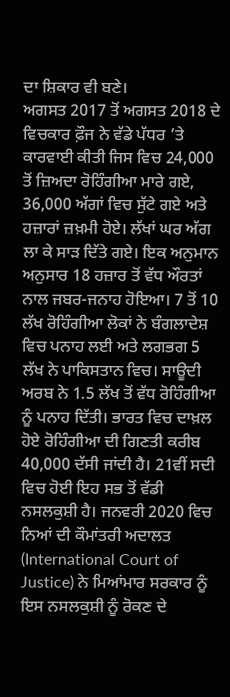ਦਾ ਸ਼ਿਕਾਰ ਵੀ ਬਣੇ।
ਅਗਸਤ 2017 ਤੋਂ ਅਗਸਤ 2018 ਦੇ ਵਿਚਕਾਰ ਫ਼ੌਜ ਨੇ ਵੱਡੇ ਪੱਧਰ ’ਤੇ ਕਾਰਵਾਈ ਕੀਤੀ ਜਿਸ ਵਿਚ 24,000 ਤੋਂ ਜ਼ਿਅਦਾ ਰੋਹਿੰਗੀਆ ਮਾਰੇ ਗਏ, 36,000 ਅੱਗਾਂ ਵਿਚ ਸੁੱਟੇ ਗਏ ਅਤੇ ਹਜ਼ਾਰਾਂ ਜ਼ਖ਼ਮੀ ਹੋਏ। ਲੱਖਾਂ ਘਰ ਅੱਗ ਲਾ ਕੇ ਸਾੜ ਦਿੱਤੇ ਗਏ। ਇਕ ਅਨੁਮਾਨ ਅਨੁਸਾਰ 18 ਹਜ਼ਾਰ ਤੋਂ ਵੱਧ ਔਰਤਾਂ ਨਾਲ ਜਬਰ-ਜਨਾਹ ਹੋਇਆ। 7 ਤੋਂ 10 ਲੱਖ ਰੋਹਿੰਗੀਆ ਲੋਕਾਂ ਨੇ ਬੰਗਲਾਦੇਸ਼ ਵਿਚ ਪਨਾਹ ਲਈ ਅਤੇ ਲਗਭਗ 5 ਲੱਖ ਨੇ ਪਾਕਿਸਤਾਨ ਵਿਚ। ਸਾਊਦੀ ਅਰਬ ਨੇ 1.5 ਲੱਖ ਤੋਂ ਵੱਧ ਰੋਹਿੰਗੀਆ ਨੂੰ ਪਨਾਹ ਦਿੱਤੀ। ਭਾਰਤ ਵਿਚ ਦਾਖ਼ਲ ਹੋਏ ਰੋਹਿੰਗੀਆ ਦੀ ਗਿਣਤੀ ਕਰੀਬ 40,000 ਦੱਸੀ ਜਾਂਦੀ ਹੈ। 21ਵੀਂ ਸਦੀ ਵਿਚ ਹੋਈ ਇਹ ਸਭ ਤੋਂ ਵੱਡੀ ਨਸਲਕੁਸ਼ੀ ਹੈ। ਜਨਵਰੀ 2020 ਵਿਚ ਨਿਆਂ ਦੀ ਕੌਮਾਂਤਰੀ ਅਦਾਲਤ (International Court of Justice) ਨੇ ਮਿਆਂਮਾਰ ਸਰਕਾਰ ਨੂੰ ਇਸ ਨਸਲਕੁਸ਼ੀ ਨੂੰ ਰੋਕਣ ਦੇ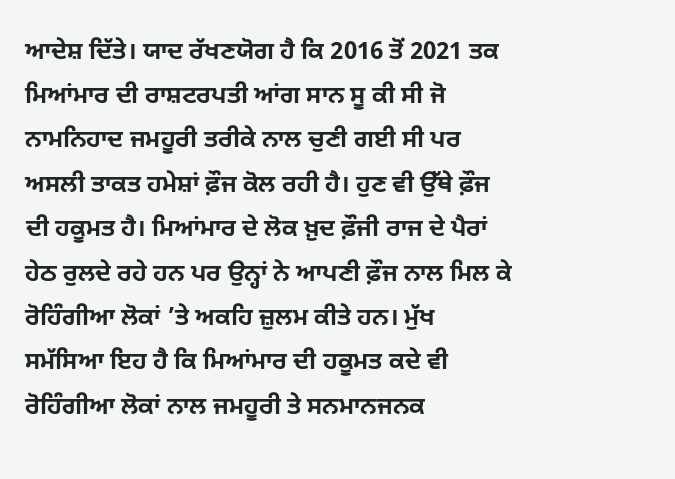ਆਦੇਸ਼ ਦਿੱਤੇ। ਯਾਦ ਰੱਖਣਯੋਗ ਹੈ ਕਿ 2016 ਤੋਂ 2021 ਤਕ ਮਿਆਂਮਾਰ ਦੀ ਰਾਸ਼ਟਰਪਤੀ ਆਂਗ ਸਾਨ ਸੂ ਕੀ ਸੀ ਜੋ ਨਾਮਨਿਹਾਦ ਜਮਹੂਰੀ ਤਰੀਕੇ ਨਾਲ ਚੁਣੀ ਗਈ ਸੀ ਪਰ ਅਸਲੀ ਤਾਕਤ ਹਮੇਸ਼ਾਂ ਫ਼ੌਜ ਕੋਲ ਰਹੀ ਹੈ। ਹੁਣ ਵੀ ਉੱਥੇ ਫ਼ੌਜ ਦੀ ਹਕੂਮਤ ਹੈ। ਮਿਆਂਮਾਰ ਦੇ ਲੋਕ ਖ਼ੁਦ ਫ਼ੌਜੀ ਰਾਜ ਦੇ ਪੈਰਾਂ ਹੇਠ ਰੁਲਦੇ ਰਹੇ ਹਨ ਪਰ ਉਨ੍ਹਾਂ ਨੇ ਆਪਣੀ ਫ਼ੌਜ ਨਾਲ ਮਿਲ ਕੇ ਰੋਹਿੰਗੀਆ ਲੋਕਾਂ ’ਤੇ ਅਕਹਿ ਜ਼ੁਲਮ ਕੀਤੇ ਹਨ। ਮੁੱਖ ਸਮੱਸਿਆ ਇਹ ਹੈ ਕਿ ਮਿਆਂਮਾਰ ਦੀ ਹਕੂਮਤ ਕਦੇ ਵੀ ਰੋਹਿੰਗੀਆ ਲੋਕਾਂ ਨਾਲ ਜਮਹੂਰੀ ਤੇ ਸਨਮਾਨਜਨਕ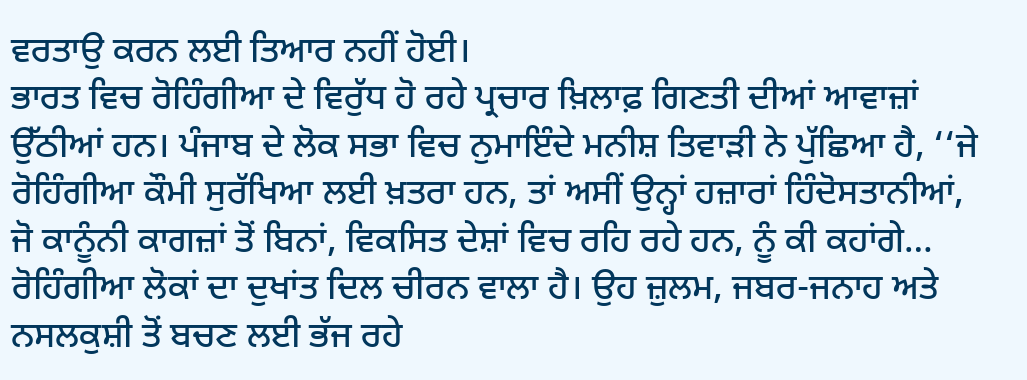ਵਰਤਾਉ ਕਰਨ ਲਈ ਤਿਆਰ ਨਹੀਂ ਹੋਈ।
ਭਾਰਤ ਵਿਚ ਰੋਹਿੰਗੀਆ ਦੇ ਵਿਰੁੱਧ ਹੋ ਰਹੇ ਪ੍ਰਚਾਰ ਖ਼ਿਲਾਫ਼ ਗਿਣਤੀ ਦੀਆਂ ਆਵਾਜ਼ਾਂ ਉੱਠੀਆਂ ਹਨ। ਪੰਜਾਬ ਦੇ ਲੋਕ ਸਭਾ ਵਿਚ ਨੁਮਾਇੰਦੇ ਮਨੀਸ਼ ਤਿਵਾੜੀ ਨੇ ਪੁੱਛਿਆ ਹੈ, ‘‘ਜੇ ਰੋਹਿੰਗੀਆ ਕੌਮੀ ਸੁਰੱਖਿਆ ਲਈ ਖ਼ਤਰਾ ਹਨ, ਤਾਂ ਅਸੀਂ ਉਨ੍ਹਾਂ ਹਜ਼ਾਰਾਂ ਹਿੰਦੋਸਤਾਨੀਆਂ, ਜੋ ਕਾਨੂੰਨੀ ਕਾਗਜ਼ਾਂ ਤੋਂ ਬਿਨਾਂ, ਵਿਕਸਿਤ ਦੇਸ਼ਾਂ ਵਿਚ ਰਹਿ ਰਹੇ ਹਨ, ਨੂੰ ਕੀ ਕਹਾਂਗੇ… ਰੋਹਿੰਗੀਆ ਲੋਕਾਂ ਦਾ ਦੁਖਾਂਤ ਦਿਲ ਚੀਰਨ ਵਾਲਾ ਹੈ। ਉਹ ਜ਼ੁਲਮ, ਜਬਰ-ਜਨਾਹ ਅਤੇ ਨਸਲਕੁਸ਼ੀ ਤੋਂ ਬਚਣ ਲਈ ਭੱਜ ਰਹੇ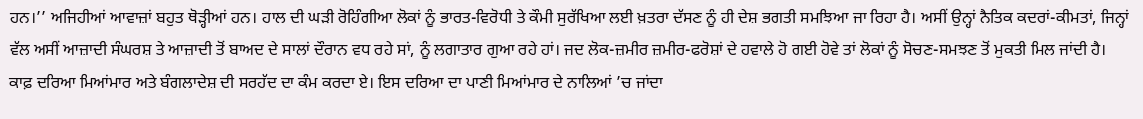ਹਨ।’’ ਅਜਿਹੀਆਂ ਆਵਾਜ਼ਾਂ ਬਹੁਤ ਥੋੜ੍ਹੀਆਂ ਹਨ। ਹਾਲ ਦੀ ਘੜੀ ਰੋਹਿੰਗੀਆ ਲੋਕਾਂ ਨੂੰ ਭਾਰਤ-ਵਿਰੋਧੀ ਤੇ ਕੌਮੀ ਸੁਰੱਖਿਆ ਲਈ ਖ਼ਤਰਾ ਦੱਸਣ ਨੂੰ ਹੀ ਦੇਸ਼ ਭਗਤੀ ਸਮਝਿਆ ਜਾ ਰਿਹਾ ਹੈ। ਅਸੀਂ ਉਨ੍ਹਾਂ ਨੈਤਿਕ ਕਦਰਾਂ-ਕੀਮਤਾਂ, ਜਿਨ੍ਹਾਂ ਵੱਲ ਅਸੀਂ ਆਜ਼ਾਦੀ ਸੰਘਰਸ਼ ਤੇ ਆਜ਼ਾਦੀ ਤੋਂ ਬਾਅਦ ਦੇ ਸਾਲਾਂ ਦੌਰਾਨ ਵਧ ਰਹੇ ਸਾਂ, ਨੂੰ ਲਗਾਤਾਰ ਗੁਆ ਰਹੇ ਹਾਂ। ਜਦ ਲੋਕ-ਜ਼ਮੀਰ ਜ਼ਮੀਰ-ਫਰੋਸ਼ਾਂ ਦੇ ਹਵਾਲੇ ਹੋ ਗਈ ਹੋਵੇ ਤਾਂ ਲੋਕਾਂ ਨੂੰ ਸੋਚਣ-ਸਮਝਣ ਤੋਂ ਮੁਕਤੀ ਮਿਲ ਜਾਂਦੀ ਹੈ।
ਕਾਫ਼ ਦਰਿਆ ਮਿਆਂਮਾਰ ਅਤੇ ਬੰਗਲਾਦੇਸ਼ ਦੀ ਸਰਹੱਦ ਦਾ ਕੰਮ ਕਰਦਾ ਏ। ਇਸ ਦਰਿਆ ਦਾ ਪਾਣੀ ਮਿਆਂਮਾਰ ਦੇ ਨਾਲਿਆਂ ’ਚ ਜਾਂਦਾ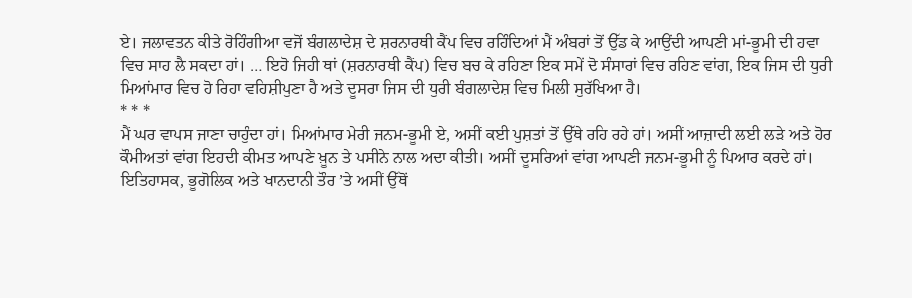ਏ। ਜਲਾਵਤਨ ਕੀਤੇ ਰੋਹਿੰਗੀਆ ਵਜੋਂ ਬੰਗਲਾਦੇਸ਼ ਦੇ ਸ਼ਰਨਾਰਥੀ ਕੈਂਪ ਵਿਚ ਰਹਿੰਦਿਆਂ ਮੈਂ ਅੰਬਰਾਂ ਤੋਂ ਉੱਡ ਕੇ ਆਉਂਦੀ ਆਪਣੀ ਮਾਂ-ਭੂਮੀ ਦੀ ਹਵਾ ਵਿਚ ਸਾਹ ਲੈ ਸਕਦਾ ਹਾਂ। … ਇਹੋ ਜਿਹੀ ਥਾਂ (ਸ਼ਰਨਾਰਥੀ ਕੈਂਪ) ਵਿਚ ਬਚ ਕੇ ਰਹਿਣਾ ਇਕ ਸਮੇਂ ਦੋ ਸੰਸਾਰਾਂ ਵਿਚ ਰਹਿਣ ਵਾਂਗ, ਇਕ ਜਿਸ ਦੀ ਧੁਰੀ ਮਿਆਂਮਾਰ ਵਿਚ ਹੋ ਰਿਹਾ ਵਹਿਸ਼ੀਪੁਣਾ ਹੈ ਅਤੇ ਦੂਸਰਾ ਜਿਸ ਦੀ ਧੁਰੀ ਬੰਗਲਾਦੇਸ਼ ਵਿਚ ਮਿਲੀ ਸੁਰੱਖਿਆ ਹੈ।
* * *
ਮੈਂ ਘਰ ਵਾਪਸ ਜਾਣਾ ਚਾਹੁੰਦਾ ਹਾਂ। ਮਿਆਂਮਾਰ ਮੇਰੀ ਜਨਮ-ਭੂਮੀ ਏ, ਅਸੀਂ ਕਈ ਪੁਸ਼ਤਾਂ ਤੋਂ ਉੱਥੇ ਰਹਿ ਰਹੇ ਹਾਂ। ਅਸੀਂ ਆਜ਼ਾਦੀ ਲਈ ਲੜੇ ਅਤੇ ਹੋਰ ਕੌਮੀਅਤਾਂ ਵਾਂਗ ਇਹਦੀ ਕੀਮਤ ਆਪਣੇ ਖ਼ੂਨ ਤੇ ਪਸੀਨੇ ਨਾਲ ਅਦਾ ਕੀਤੀ। ਅਸੀਂ ਦੂਸਰਿਆਂ ਵਾਂਗ ਆਪਣੀ ਜਨਮ-ਭੂਮੀ ਨੂੰ ਪਿਆਰ ਕਰਦੇ ਹਾਂ। ਇਤਿਹਾਸਕ, ਭੂਗੋਲਿਕ ਅਤੇ ਖਾਨਦਾਨੀ ਤੌਰ ’ਤੇ ਅਸੀਂ ਉੱਥੋਂ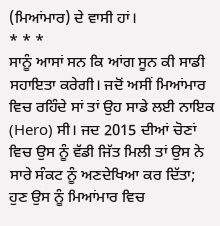(ਮਿਆਂਮਾਰ) ਦੇ ਵਾਸੀ ਹਾਂ।
* * *
ਸਾਨੂੰ ਆਸਾਂ ਸਨ ਕਿ ਆਂਗ ਸੂਨ ਕੀ ਸਾਡੀ ਸਹਾਇਤਾ ਕਰੇਗੀ। ਜਦੋਂ ਅਸੀਂ ਮਿਆਂਮਾਰ ਵਿਚ ਰਹਿੰਦੇ ਸਾਂ ਤਾਂ ਉਹ ਸਾਡੇ ਲਈ ਨਾਇਕ (Hero) ਸੀ। ਜਦ 2015 ਦੀਆਂ ਚੋਣਾਂ ਵਿਚ ਉਸ ਨੂੰ ਵੱਡੀ ਜਿੱਤ ਮਿਲੀ ਤਾਂ ਉਸ ਨੇ ਸਾਰੇ ਸੰਕਟ ਨੂੰ ਅਣਦੇਖਿਆ ਕਰ ਦਿੱਤਾ; ਹੁਣ ਉਸ ਨੂੰ ਮਿਆਂਮਾਰ ਵਿਚ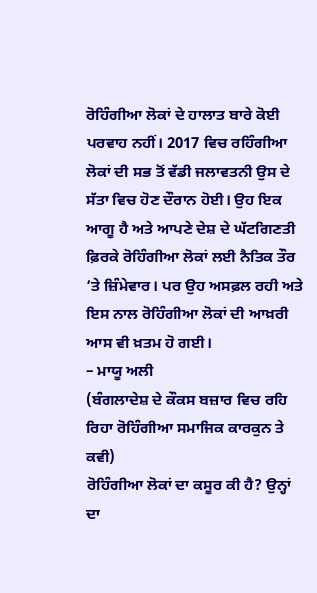ਰੋਹਿੰਗੀਆ ਲੋਕਾਂ ਦੇ ਹਾਲਾਤ ਬਾਰੇ ਕੋਈ ਪਰਵਾਹ ਨਹੀਂ। 2017 ਵਿਚ ਰਹਿੰਗੀਆ ਲੋਕਾਂ ਦੀ ਸਭ ਤੋਂ ਵੱਡੀ ਜਲਾਵਤਨੀ ਉਸ ਦੇ ਸੱਤਾ ਵਿਚ ਹੋਣ ਦੌਰਾਨ ਹੋਈ। ਉਹ ਇਕ ਆਗੂ ਹੈ ਅਤੇ ਆਪਣੇ ਦੇਸ਼ ਦੇ ਘੱਟਗਿਣਤੀ ਫ਼ਿਰਕੇ ਰੋਹਿੰਗੀਆ ਲੋਕਾਂ ਲਈ ਨੈਤਿਕ ਤੌਰ ’ਤੇ ਜ਼ਿੰਮੇਵਾਰ। ਪਰ ਉਹ ਅਸਫ਼ਲ ਰਹੀ ਅਤੇ ਇਸ ਨਾਲ ਰੋਹਿੰਗੀਆ ਲੋਕਾਂ ਦੀ ਆਖ਼ਰੀ ਆਸ ਵੀ ਖ਼ਤਮ ਹੋ ਗਈ।
– ਮਾਯੂ ਅਲੀ
(ਬੰਗਲਾਦੇਸ਼ ਦੇ ਕੌਕਸ ਬਜ਼ਾਰ ਵਿਚ ਰਹਿ ਰਿਹਾ ਰੋਹਿੰਗੀਆ ਸਮਾਜਿਕ ਕਾਰਕੁਨ ਤੇ ਕਵੀ)
ਰੋਹਿੰਗੀਆ ਲੋਕਾਂ ਦਾ ਕਸੂਰ ਕੀ ਹੈ? ਉਨ੍ਹਾਂ ਦਾ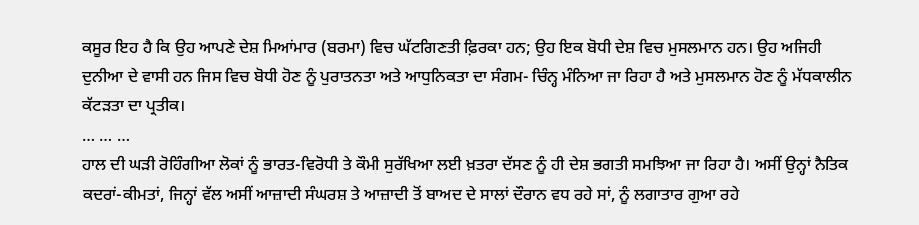ਕਸੂਰ ਇਹ ਹੈ ਕਿ ਉਹ ਆਪਣੇ ਦੇਸ਼ ਮਿਆਂਮਾਰ (ਬਰਮਾ) ਵਿਚ ਘੱਟਗਿਣਤੀ ਫ਼ਿਰਕਾ ਹਨ; ਉਹ ਇਕ ਬੋਧੀ ਦੇਸ਼ ਵਿਚ ਮੁਸਲਮਾਨ ਹਨ। ਉਹ ਅਜਿਹੀ ਦੁਨੀਆ ਦੇ ਵਾਸੀ ਹਨ ਜਿਸ ਵਿਚ ਬੋਧੀ ਹੋਣ ਨੂੰ ਪੁਰਾਤਨਤਾ ਅਤੇ ਆਧੁਨਿਕਤਾ ਦਾ ਸੰਗਮ- ਚਿੰਨ੍ਹ ਮੰਨਿਆ ਜਾ ਰਿਹਾ ਹੈ ਅਤੇ ਮੁਸਲਮਾਨ ਹੋਣ ਨੂੰ ਮੱਧਕਾਲੀਨ ਕੱਟੜਤਾ ਦਾ ਪ੍ਰਤੀਕ।
… … …
ਹਾਲ ਦੀ ਘੜੀ ਰੋਹਿੰਗੀਆ ਲੋਕਾਂ ਨੂੰ ਭਾਰਤ-ਵਿਰੋਧੀ ਤੇ ਕੌਮੀ ਸੁਰੱਖਿਆ ਲਈ ਖ਼ਤਰਾ ਦੱਸਣ ਨੂੰ ਹੀ ਦੇਸ਼ ਭਗਤੀ ਸਮਝਿਆ ਜਾ ਰਿਹਾ ਹੈ। ਅਸੀਂ ਉਨ੍ਹਾਂ ਨੈਤਿਕ ਕਦਰਾਂ-ਕੀਮਤਾਂ, ਜਿਨ੍ਹਾਂ ਵੱਲ ਅਸੀਂ ਆਜ਼ਾਦੀ ਸੰਘਰਸ਼ ਤੇ ਆਜ਼ਾਦੀ ਤੋਂ ਬਾਅਦ ਦੇ ਸਾਲਾਂ ਦੌਰਾਨ ਵਧ ਰਹੇ ਸਾਂ, ਨੂੰ ਲਗਾਤਾਰ ਗੁਆ ਰਹੇ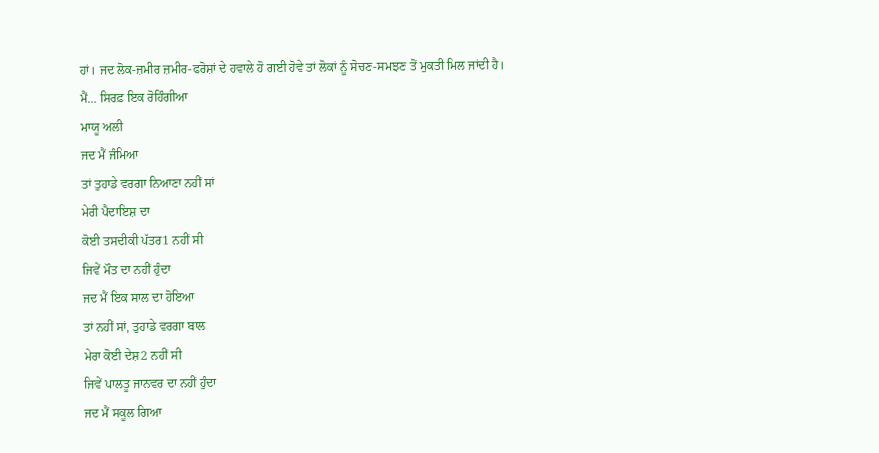ਹਾਂ। ਜਦ ਲੋਕ-ਜ਼ਮੀਰ ਜ਼ਮੀਰ-ਫਰੋਸ਼ਾਂ ਦੇ ਹਵਾਲੇ ਹੋ ਗਈ ਹੋਵੇ ਤਾਂ ਲੋਕਾਂ ਨੂੰ ਸੋਚਣ-ਸਮਝਣ ਤੋਂ ਮੁਕਤੀ ਮਿਲ ਜਾਂਦੀ ਹੈ।
ਮੈਂ… ਸਿਰਫ਼ ਇਕ ਰੋਹਿੰਗੀਆ
ਮਾਯੂ ਅਲੀ
ਜਦ ਮੈਂ ਜੰਮਿਆ
ਤਾਂ ਤੁਹਾਡੇ ਵਰਗਾ ਨਿਆਣਾ ਨਹੀਂ ਸਾਂ
ਮੇਰੀ ਪੈਦਾਇਸ਼ ਦਾ
ਕੋਈ ਤਸਦੀਕੀ ਪੱਤਰ1 ਨਹੀਂ ਸੀ
ਜਿਵੇਂ ਮੌਤ ਦਾ ਨਹੀਂ ਹੁੰਦਾ
ਜਦ ਮੈਂ ਇਕ ਸਾਲ ਦਾ ਹੋਇਆ
ਤਾਂ ਨਹੀਂ ਸਾਂ, ਤੁਹਾਡੇ ਵਰਗਾ ਬਾਲ
ਮੇਰਾ ਕੋਈ ਦੇਸ਼2 ਨਹੀਂ ਸੀ
ਜਿਵੇਂ ਪਾਲਤੂ ਜਾਨਵਰ ਦਾ ਨਹੀਂ ਹੁੰਦਾ
ਜਦ ਮੈਂ ਸਕੂਲ ਗਿਆ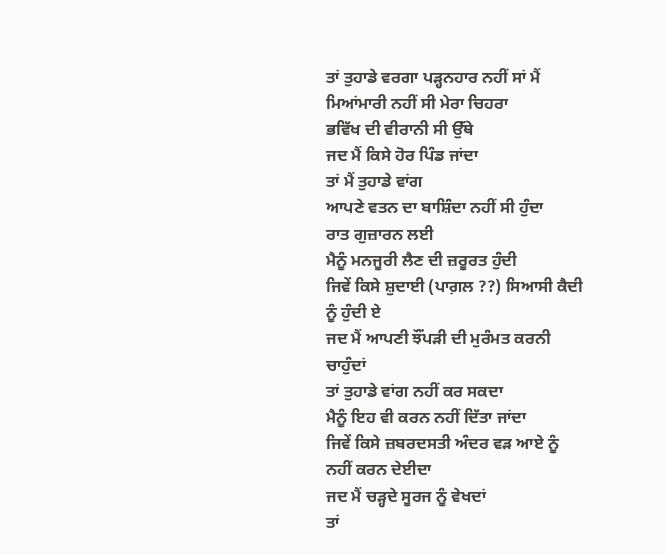ਤਾਂ ਤੁਹਾਡੇ ਵਰਗਾ ਪੜ੍ਹਨਹਾਰ ਨਹੀਂ ਸਾਂ ਮੈਂ
ਮਿਆਂਮਾਰੀ ਨਹੀਂ ਸੀ ਮੇਰਾ ਚਿਹਰਾ
ਭਵਿੱਖ ਦੀ ਵੀਰਾਨੀ ਸੀ ਉੱਥੇ
ਜਦ ਮੈਂ ਕਿਸੇ ਹੋਰ ਪਿੰਡ ਜਾਂਦਾ
ਤਾਂ ਮੈਂ ਤੁਹਾਡੇ ਵਾਂਗ
ਆਪਣੇ ਵਤਨ ਦਾ ਬਾਸ਼ਿੰਦਾ ਨਹੀਂ ਸੀ ਹੁੰਦਾ
ਰਾਤ ਗੁਜ਼ਾਰਨ ਲਈ
ਮੈਨੂੰ ਮਨਜੂਰੀ ਲੈਣ ਦੀ ਜ਼ਰੂਰਤ ਹੁੰਦੀ
ਜਿਵੇਂ ਕਿਸੇ ਸ਼ੁਦਾਈ (ਪਾਗ਼ਲ ??) ਸਿਆਸੀ ਕੈਦੀ ਨੂੰ ਹੁੰਦੀ ਏ
ਜਦ ਮੈਂ ਆਪਣੀ ਝੌਂਪੜੀ ਦੀ ਮੁਰੰਮਤ ਕਰਨੀ ਚਾਹੁੰਦਾਂ
ਤਾਂ ਤੁਹਾਡੇ ਵਾਂਗ ਨਹੀਂ ਕਰ ਸਕਦਾ
ਮੈਨੂੰ ਇਹ ਵੀ ਕਰਨ ਨਹੀਂ ਦਿੱਤਾ ਜਾਂਦਾ
ਜਿਵੇਂ ਕਿਸੇ ਜ਼ਬਰਦਸਤੀ ਅੰਦਰ ਵੜ ਆਏ ਨੂੰ
ਨਹੀਂ ਕਰਨ ਦੇਈਦਾ
ਜਦ ਮੈਂ ਚੜ੍ਹਦੇ ਸੂਰਜ ਨੂੰ ਵੇਖਦਾਂ
ਤਾਂ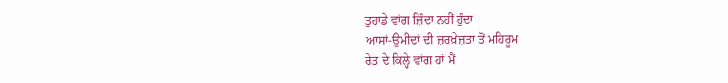ਤੁਹਾਡੇ ਵਾਂਗ ਜ਼ਿੰਦਾ ਨਹੀਂ ਹੁੰਦਾ
ਆਸਾਂ-ਉਮੀਦਾਂ ਦੀ ਜ਼ਰਖ਼ੇਜ਼ਤਾ ਤੋਂ ਮਹਿਰੂਮ
ਰੇਤ ਦੇ ਕਿਲ੍ਹੇ ਵਾਂਗ ਹਾਂ ਮੈਂ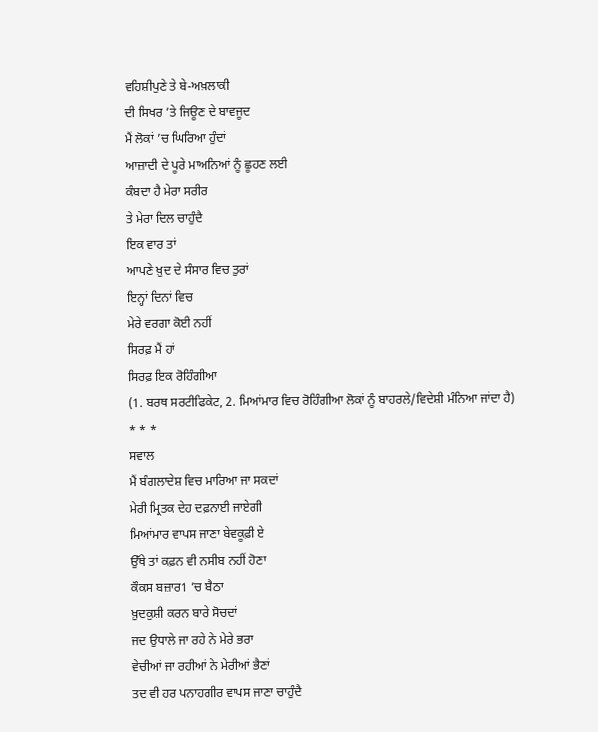ਵਹਿਸ਼ੀਪੁਣੇ ਤੇ ਬੇ-ਅਖ਼ਲਾਕੀ
ਦੀ ਸਿਖਰ ’ਤੇ ਜਿਊਣ ਦੇ ਬਾਵਜੂਦ
ਮੈਂ ਲੋਕਾਂ ’ਚ ਘਿਰਿਆ ਹੁੰਦਾਂ
ਆਜ਼ਾਦੀ ਦੇ ਪੂਰੇ ਮਾਅਨਿਆਂ ਨੂੰ ਛੂਹਣ ਲਈ
ਕੰਬਦਾ ਹੈ ਮੇਰਾ ਸਰੀਰ
ਤੇ ਮੇਰਾ ਦਿਲ ਚਾਹੁੰਦੈ
ਇਕ ਵਾਰ ਤਾਂ
ਆਪਣੇ ਖ਼ੁਦ ਦੇ ਸੰਸਾਰ ਵਿਚ ਤੁਰਾਂ
ਇਨ੍ਹਾਂ ਦਿਨਾਂ ਵਿਚ
ਮੇਰੇ ਵਰਗਾ ਕੋਈ ਨਹੀਂ
ਸਿਰਫ਼ ਮੈਂ ਹਾਂ
ਸਿਰਫ਼ ਇਕ ਰੋਹਿੰਗੀਆ
(1. ਬਰਥ ਸਰਟੀਫਿਕੇਟ, 2. ਮਿਆਂਮਾਰ ਵਿਚ ਰੋਹਿੰਗੀਆ ਲੋਕਾਂ ਨੂੰ ਬਾਹਰਲੇ/ਵਿਦੇਸ਼ੀ ਮੰਨਿਆ ਜਾਂਦਾ ਹੈ)
* * *
ਸਵਾਲ
ਮੈਂ ਬੰਗਲਾਦੇਸ਼ ਵਿਚ ਮਾਰਿਆ ਜਾ ਸਕਦਾਂ
ਮੇਰੀ ਮ੍ਰਿਤਕ ਦੇਹ ਦਫ਼ਨਾਈ ਜਾਏਗੀ
ਮਿਆਂਮਾਰ ਵਾਪਸ ਜਾਣਾ ਬੇਵਕੂਫ਼ੀ ਏ
ਉੱਥੇ ਤਾਂ ਕਫ਼ਨ ਵੀ ਨਸੀਬ ਨਹੀਂ ਹੋਣਾ
ਕੌਕਸ ਬਜ਼ਾਰ1 ’ਚ ਬੈਠਾ
ਖ਼ੁਦਕੁਸ਼ੀ ਕਰਨ ਬਾਰੇ ਸੋਚਦਾਂ
ਜਦ ਉਧਾਲੇ ਜਾ ਰਹੇ ਨੇ ਮੇਰੇ ਭਰਾ
ਵੇਚੀਆਂ ਜਾ ਰਹੀਆਂ ਨੇ ਮੇਰੀਆਂ ਭੈਣਾਂ
ਤਦ ਵੀ ਹਰ ਪਨਾਹਗੀਰ ਵਾਪਸ ਜਾਣਾ ਚਾਹੁੰਦੈ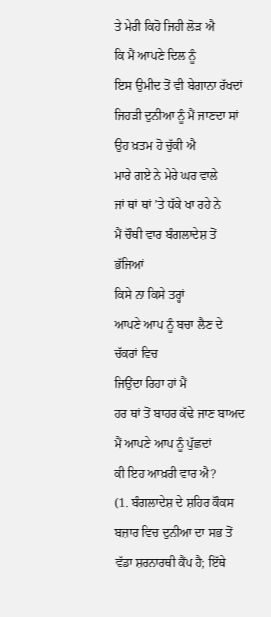ਤੇ ਮੇਰੀ ਕਿਹੋ ਜਿਹੀ ਲੋੜ ਐ
ਕਿ ਮੈਂ ਆਪਣੇ ਦਿਲ ਨੂੰ
ਇਸ ਉਮੀਦ ਤੋਂ ਵੀ ਬੇਗਾਨਾ ਰੱਖਦਾਂ
ਜਿਹੜੀ ਦੁਨੀਆ ਨੂੰ ਮੈਂ ਜਾਣਦਾ ਸਾਂ
ਉਹ ਖ਼ਤਮ ਹੋ ਚੁੱਕੀ ਐ
ਮਾਰੇ ਗਏ ਨੇ ਮੇਰੇ ਘਰ ਵਾਲੇ
ਜਾਂ ਥਾਂ ਥਾਂ ’ਤੇ ਧੱਕੇ ਖਾ ਰਹੇ ਨੇ
ਮੈਂ ਚੌਥੀ ਵਾਰ ਬੰਗਲਾਦੇਸ਼ ਤੋਂ ਭੱਜਿਆਂ
ਕਿਸੇ ਨਾ ਕਿਸੇ ਤਰ੍ਹਾਂ
ਆਪਣੇ ਆਪ ਨੂੰ ਬਚਾ ਲੈਣ ਦੇ ਚੱਕਰਾਂ ਵਿਚ
ਜਿਉਂਦਾ ਰਿਹਾ ਹਾਂ ਮੈਂ
ਹਰ ਥਾਂ ਤੋਂ ਬਾਹਰ ਕੱਢੇ ਜਾਣ ਬਾਅਦ
ਮੈਂ ਆਪਣੇ ਆਪ ਨੂੰ ਪੁੱਛਦਾਂ
ਕੀ ਇਹ ਆਖ਼ਰੀ ਵਾਰ ਐ?
(1. ਬੰਗਲਾਦੇਸ਼ ਦੇ ਸ਼ਹਿਰ ਕੌਕਸ ਬਜ਼ਾਰ ਵਿਚ ਦੁਨੀਆ ਦਾ ਸਭ ਤੋਂ ਵੱਡਾ ਸ਼ਰਨਾਰਥੀ ਕੈਂਪ ਹੈ; ਇੱਥੇ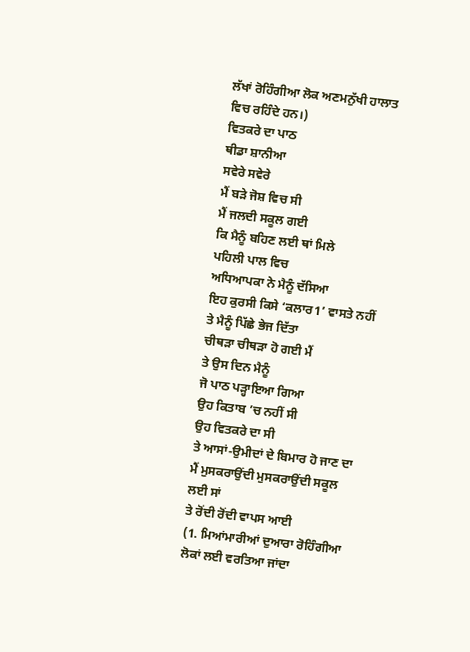ਲੱਖਾਂ ਰੋਹਿੰਗੀਆ ਲੋਕ ਅਣਮਨੁੱਖੀ ਹਾਲਾਤ ਵਿਚ ਰਹਿੰਦੇ ਹਨ।)
ਵਿਤਕਰੇ ਦਾ ਪਾਠ
ਥੀਡਾ ਸ਼ਾਨੀਆ
ਸਵੇਰੇ ਸਵੇਰੇ
ਮੈਂ ਬੜੇ ਜੋਸ਼ ਵਿਚ ਸੀ
ਮੈਂ ਜਲਦੀ ਸਕੂਲ ਗਈ
ਕਿ ਮੈਨੂੰ ਬਹਿਣ ਲਈ ਥਾਂ ਮਿਲੇ
ਪਹਿਲੀ ਪਾਲ ਵਿਚ
ਅਧਿਆਪਕਾ ਨੇ ਮੈਨੂੰ ਦੱਸਿਆ
ਇਹ ਕੁਰਸੀ ਕਿਸੇ ‘ਕਲਾਰ1’ ਵਾਸਤੇ ਨਹੀਂ
ਤੇ ਮੈਨੂੰ ਪਿੱਛੇ ਭੇਜ ਦਿੱਤਾ
ਚੀਥੜਾ ਚੀਥੜਾ ਹੋ ਗਈ ਮੈਂ
ਤੇ ਉਸ ਦਿਨ ਮੈਨੂੰ
ਜੋ ਪਾਠ ਪੜ੍ਹਾਇਆ ਗਿਆ
ਉਹ ਕਿਤਾਬ ’ਚ ਨਹੀਂ ਸੀ
ਉਹ ਵਿਤਕਰੇ ਦਾ ਸੀ
ਤੇ ਆਸਾਂ-ਉਮੀਦਾਂ ਦੇ ਬਿਮਾਰ ਹੋ ਜਾਣ ਦਾ
ਮੈਂ ਮੁਸਕਰਾਉਂਦੀ ਮੁਸਕਰਾਉਂਦੀ ਸਕੂਲ ਲਈ ਸਾਂ
ਤੇ ਰੋਂਦੀ ਰੋਂਦੀ ਵਾਪਸ ਆਈ
(1. ਮਿਆਂਮਾਰੀਆਂ ਦੁਆਰਾ ਰੋਹਿੰਗੀਆ ਲੋਕਾਂ ਲਈ ਵਰਤਿਆ ਜਾਂਦਾ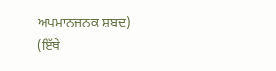ਅਪਮਾਨਜਨਕ ਸ਼ਬਦ)
(ਇੱਥੇ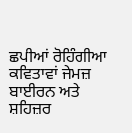ਛਪੀਆਂ ਰੋਹਿੰਗੀਆ ਕਵਿਤਾਵਾਂ ਜੇਮਜ਼ ਬਾਈਰਨ ਅਤੇ ਸ਼ਹਿਜ਼ਰ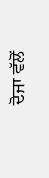ਦੋਜਾ ਵੱਲੋਂ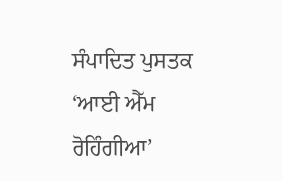ਸੰਪਾਦਿਤ ਪੁਸਤਕ ‘ਆਈ ਐੱਮ ਰੋਹਿੰਗੀਆ’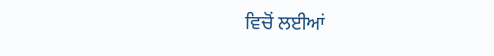ਵਿਚੋਂ ਲਈਆਂ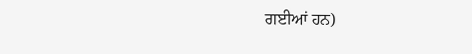ਗਈਆਂ ਹਨ)